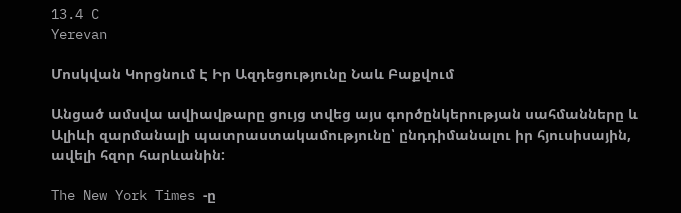13.4 C
Yerevan

Մոսկվան Կորցնում Է Իր Ազդեցությունը Նաև Բաքվում

Անցած ամսվա ավիավթարը ցույց տվեց այս գործընկերության սահմանները և Ալիևի զարմանալի պատրաստակամությունը՝ ընդդիմանալու իր հյուսիսային, ավելի հզոր հարևանին:

The New York Times ‑ը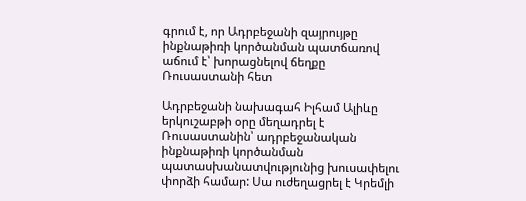գրում է, որ Ադրբեջանի զայրույթը ինքնաթիռի կործանման պատճառով աճում է՝ խորացնելով ճեղքը Ռուսաստանի հետ

Ադրբեջանի նախագահ Իլհամ Ալիևը երկուշաբթի օրը մեղադրել է Ռուսաստանին՝ ադրբեջանական ինքնաթիռի կործանման պատասխանատվությունից խուսափելու փորձի համար: Սա ուժեղացրել է Կրեմլի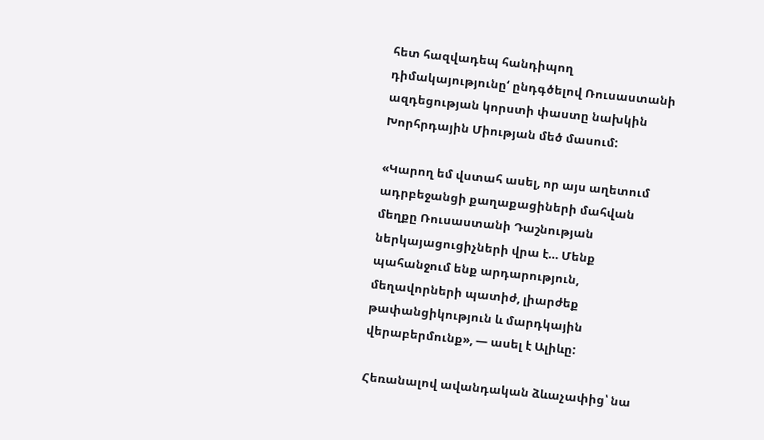հետ հազվադեպ հանդիպող դիմակայությունը‘ ընդգծելով Ռուսաստանի ազդեցության կորստի փաստը նախկին Խորհրդային Միության մեծ մասում:

«Կարող եմ վստահ ասել, որ այս աղետում ադրբեջանցի քաղաքացիների մահվան մեղքը Ռուսաստանի Դաշնության ներկայացուցիչների վրա է… Մենք պահանջում ենք արդարություն, մեղավորների պատիժ, լիարժեք թափանցիկություն և մարդկային վերաբերմունք», — ասել է Ալիևը:

Հեռանալով ավանդական ձևաչափից՝ նա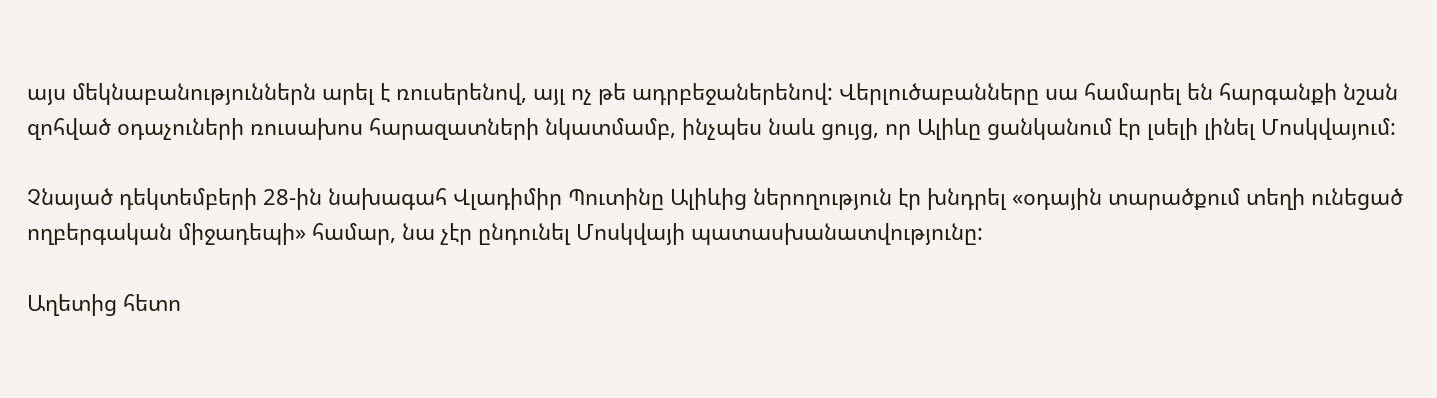այս մեկնաբանություններն արել է ռուսերենով, այլ ոչ թե ադրբեջաներենով: Վերլուծաբանները սա համարել են հարգանքի նշան զոհված օդաչուների ռուսախոս հարազատների նկատմամբ, ինչպես նաև ցույց, որ Ալիևը ցանկանում էր լսելի լինել Մոսկվայում:

Չնայած դեկտեմբերի 28-ին նախագահ Վլադիմիր Պուտինը Ալիևից ներողություն էր խնդրել «օդային տարածքում տեղի ունեցած ողբերգական միջադեպի» համար, նա չէր ընդունել Մոսկվայի պատասխանատվությունը:

Աղետից հետո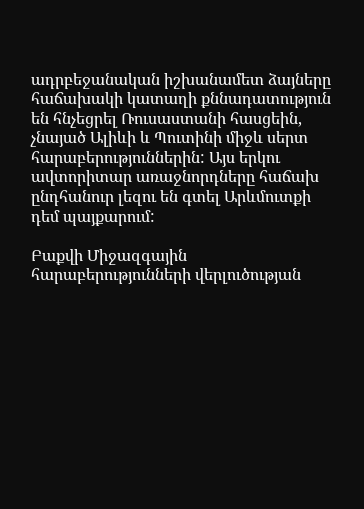ադրբեջանական իշխանամետ ձայները հաճախակի կատաղի քննադատություն են հնչեցրել Ռուսաստանի հասցեին, չնայած Ալիևի և Պուտինի միջև սերտ հարաբերություններին: Այս երկու ավտորիտար առաջնորդները հաճախ ընդհանուր լեզու են գտել Արևմուտքի դեմ պայքարում:

Բաքվի Միջազգային հարաբերությունների վերլուծության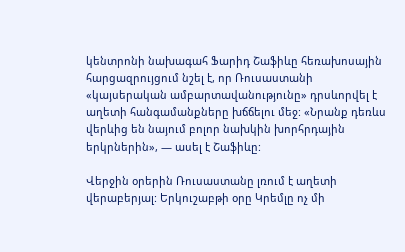կենտրոնի նախագահ Ֆարիդ Շաֆիևը հեռախոսային հարցազրույցում նշել է, որ Ռուսաստանի «կայսերական ամբարտավանությունը» դրսևորվել է աղետի հանգամանքները խճճելու մեջ: «Նրանք դեռևս վերևից են նայում բոլոր նախկին խորհրդային երկրներին», — ասել է Շաֆիևը:

Վերջին օրերին Ռուսաստանը լռում է աղետի վերաբերյալ: Երկուշաբթի օրը Կրեմլը ոչ մի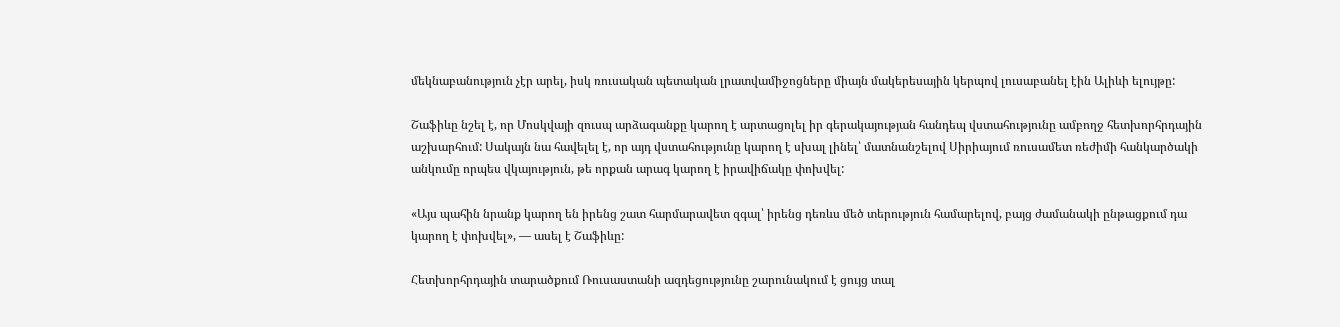մեկնաբանություն չէր արել, իսկ ռուսական պետական լրատվամիջոցները միայն մակերեսային կերպով լուսաբանել էին Ալիևի ելույթը:

Շաֆիևը նշել է, որ Մոսկվայի զուսպ արձագանքը կարող է արտացոլել իր գերակայության հանդեպ վստահությունը ամբողջ հետխորհրդային աշխարհում: Սակայն նա հավելել է, որ այդ վստահությունը կարող է սխալ լինել՝ մատնանշելով Սիրիայում ռուսամետ ռեժիմի հանկարծակի անկումը որպես վկայություն, թե որքան արագ կարող է իրավիճակը փոխվել:

«Այս պահին նրանք կարող են իրենց շատ հարմարավետ զգալ՝ իրենց դեռևս մեծ տերություն համարելով, բայց ժամանակի ընթացքում դա կարող է փոխվել», — ասել է Շաֆիևը:

Հետխորհրդային տարածքում Ռուսաստանի ազդեցությունը շարունակում է ցույց տալ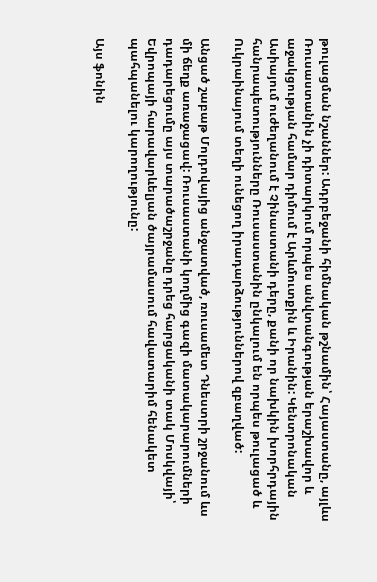թուլացման նշաններ: Ադրբեջանի հիմնական թշնամին՝ Հայաստանը, այլևս Ռուսաստանին չի դիտարկում որպես անվտանգության երաշխավոր և աջակցության համար դիմում է Արևմուտքին և Իրանին: Կենտրոնական Ասիայում ուժեղանում է Չինաստանի դերը, քանի որ նախկին խորհրդային հանրապետությունները Ռուսաստանին ընկալում են որպես թուլացած և Ուկրաինայում տեղի ունեցող իրադարձություններով զբաղված:

Անցած շաբաթ Մոլդովայից անջատված, ռուսամետ Դնեստրի շրջանում ևս մի ճեղք առաջացավ: Ռուսաստանի կողմից գազի մատակարարումների դադարեցումը այս տարածաշրջանը դրեց հարցականի տակ Մոսկվայի՝ Եվրոպայի հարավարևելյան ծայրամասում հավատարիմ հենակետ պահպանելու կարողությունը:

Այս ֆոնին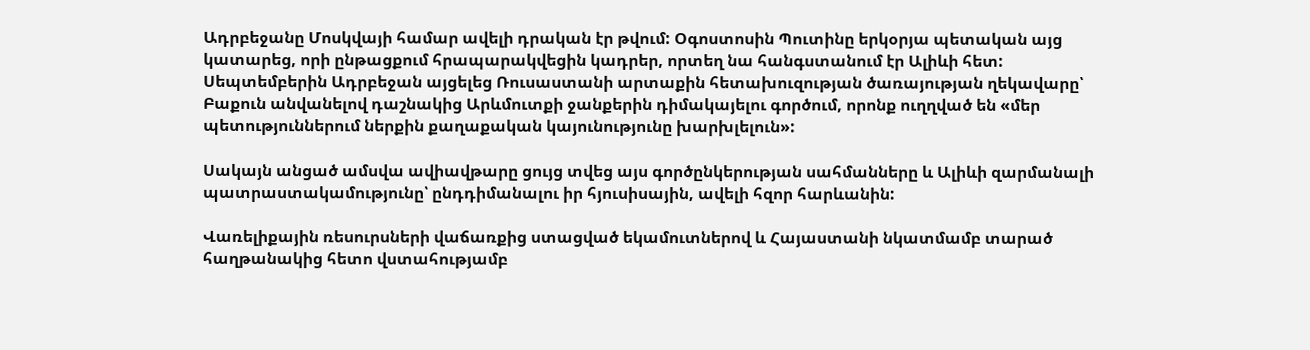Ադրբեջանը Մոսկվայի համար ավելի դրական էր թվում: Օգոստոսին Պուտինը երկօրյա պետական այց կատարեց, որի ընթացքում հրապարակվեցին կադրեր, որտեղ նա հանգստանում էր Ալիևի հետ: Սեպտեմբերին Ադրբեջան այցելեց Ռուսաստանի արտաքին հետախուզության ծառայության ղեկավարը՝ Բաքուն անվանելով դաշնակից Արևմուտքի ջանքերին դիմակայելու գործում, որոնք ուղղված են «մեր պետություններում ներքին քաղաքական կայունությունը խարխլելուն»:

Սակայն անցած ամսվա ավիավթարը ցույց տվեց այս գործընկերության սահմանները և Ալիևի զարմանալի պատրաստակամությունը՝ ընդդիմանալու իր հյուսիսային, ավելի հզոր հարևանին:

Վառելիքային ռեսուրսների վաճառքից ստացված եկամուտներով և Հայաստանի նկատմամբ տարած հաղթանակից հետո վստահությամբ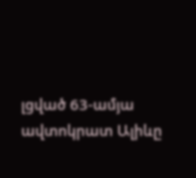լցված 63-ամյա ավտոկրատ Ալիևը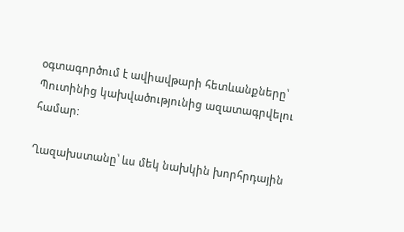օգտագործում է ավիավթարի հետևանքները՝ Պուտինից կախվածությունից ազատագրվելու համար:

Ղազախստանը՝ ևս մեկ նախկին խորհրդային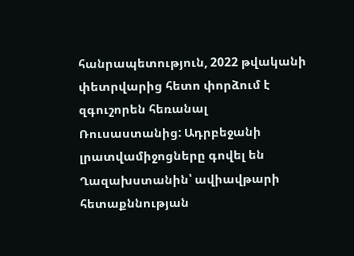հանրապետություն, 2022 թվականի փետրվարից հետո փորձում է զգուշորեն հեռանալ Ռուսաստանից: Ադրբեջանի լրատվամիջոցները գովել են Ղազախստանին՝ ավիավթարի հետաքննության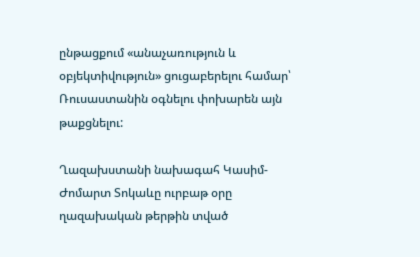ընթացքում «անաչառություն և օբյեկտիվություն» ցուցաբերելու համար՝ Ռուսաստանին օգնելու փոխարեն այն թաքցնելու:

Ղազախստանի նախագահ Կասիմ-Ժոմարտ Տոկաևը ուրբաթ օրը ղազախական թերթին տված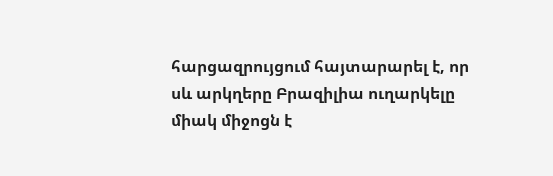հարցազրույցում հայտարարել է, որ սև արկղերը Բրազիլիա ուղարկելը միակ միջոցն է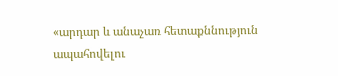«արդար և անաչառ հետաքննություն ապահովելու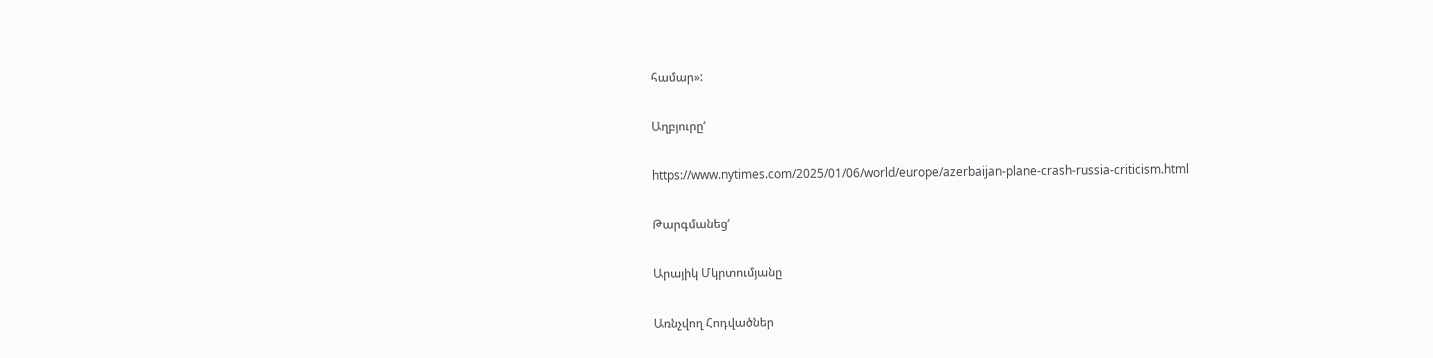համար»:

Աղբյուրը‘

https://www.nytimes.com/2025/01/06/world/europe/azerbaijan-plane-crash-russia-criticism.html

Թարգմանեց‘

Արայիկ Մկրտումյանը

Առնչվող Հոդվածներ